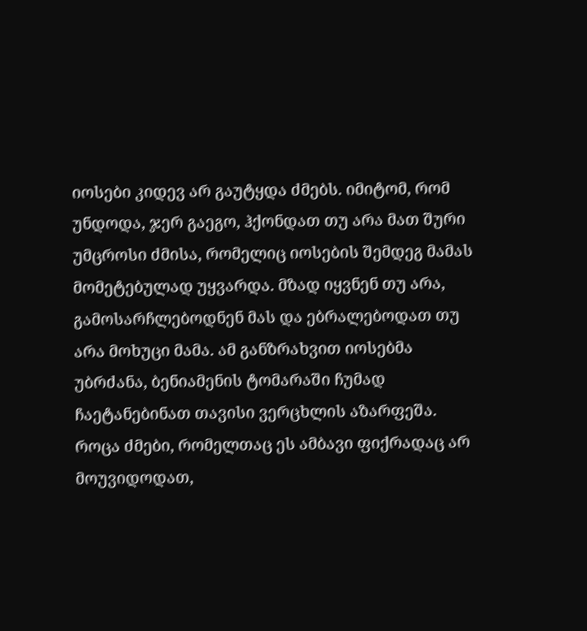იოსები კიდევ არ გაუტყდა ძმებს. იმიტომ, რომ უნდოდა, ჯერ გაეგო, ჰქონდათ თუ არა მათ შური უმცროსი ძმისა, რომელიც იოსების შემდეგ მამას მომეტებულად უყვარდა. მზად იყვნენ თუ არა, გამოსარჩლებოდნენ მას და ებრალებოდათ თუ არა მოხუცი მამა. ამ განზრახვით იოსებმა უბრძანა, ბენიამენის ტომარაში ჩუმად ჩაეტანებინათ თავისი ვერცხლის აზარფეშა.
როცა ძმები, რომელთაც ეს ამბავი ფიქრადაც არ მოუვიდოდათ,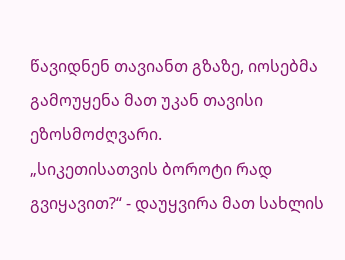წავიდნენ თავიანთ გზაზე, იოსებმა გამოუყენა მათ უკან თავისი ეზოსმოძღვარი.
„სიკეთისათვის ბოროტი რად გვიყავით?“ - დაუყვირა მათ სახლის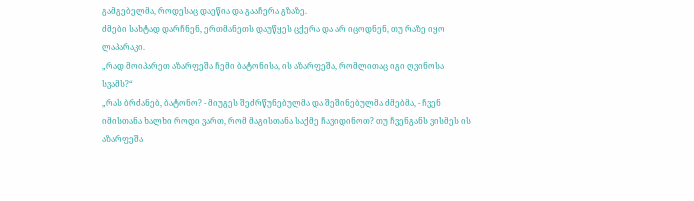გამგებელმა, როდესაც დაეწია და გააჩერა გზაზე.
ძმები სახტად დარჩნენ, ერთმანეთს დაუწყეს ცქერა და არ იცოდნენ, თუ რაზე იყო ლაპარაკი.
„რად მოიპარეთ აზარფეშა ჩემი ბატონისა, ის აზარფეშა, რომლითაც იგი ღვინოსა სვამს?“
„რას ბრძანებ, ბატონო? - მიუგეს შეძრწუნებულმა და შეშინებულმა ძმებმა, - ჩვენ იმისთანა ხალხი როდი ვართ, რომ მაგისთანა საქმე ჩავიდინოთ? თუ ჩვენგანს ვისმეს ის აზარფეშა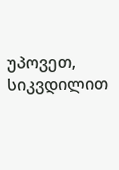უპოვეთ, სიკვდილით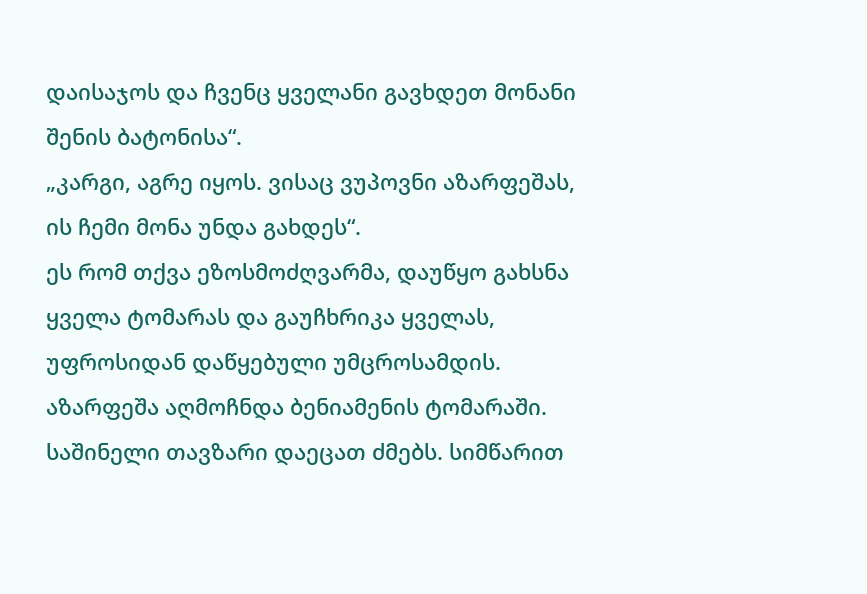დაისაჯოს და ჩვენც ყველანი გავხდეთ მონანი შენის ბატონისა“.
„კარგი, აგრე იყოს. ვისაც ვუპოვნი აზარფეშას, ის ჩემი მონა უნდა გახდეს“.
ეს რომ თქვა ეზოსმოძღვარმა, დაუწყო გახსნა ყველა ტომარას და გაუჩხრიკა ყველას, უფროსიდან დაწყებული უმცროსამდის. აზარფეშა აღმოჩნდა ბენიამენის ტომარაში.
საშინელი თავზარი დაეცათ ძმებს. სიმწარით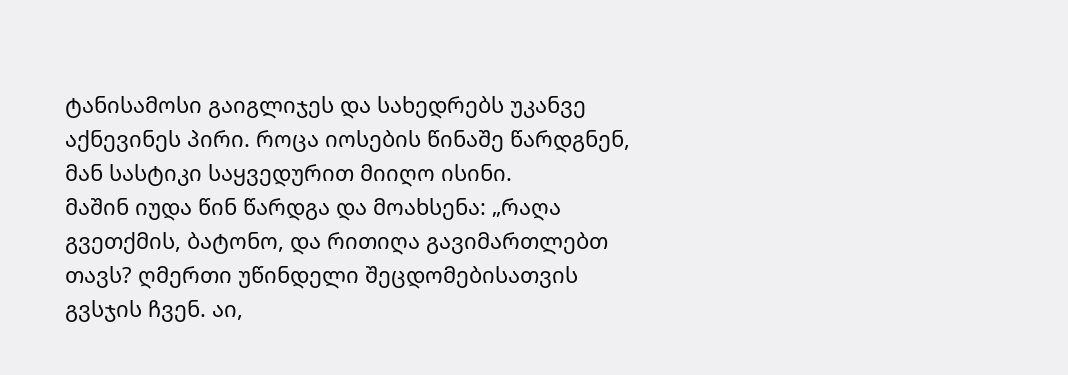ტანისამოსი გაიგლიჯეს და სახედრებს უკანვე აქნევინეს პირი. როცა იოსების წინაშე წარდგნენ, მან სასტიკი საყვედურით მიიღო ისინი.
მაშინ იუდა წინ წარდგა და მოახსენა: „რაღა გვეთქმის, ბატონო, და რითიღა გავიმართლებთ თავს? ღმერთი უწინდელი შეცდომებისათვის გვსჯის ჩვენ. აი,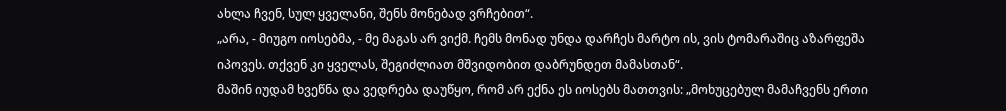ახლა ჩვენ, სულ ყველანი, შენს მონებად ვრჩებით“.
„არა, - მიუგო იოსებმა, - მე მაგას არ ვიქმ. ჩემს მონად უნდა დარჩეს მარტო ის, ვის ტომარაშიც აზარფეშა იპოვეს. თქვენ კი ყველას, შეგიძლიათ მშვიდობით დაბრუნდეთ მამასთან“.
მაშინ იუდამ ხვეწნა და ვედრება დაუწყო, რომ არ ექნა ეს იოსებს მათთვის: „მოხუცებულ მამაჩვენს ერთი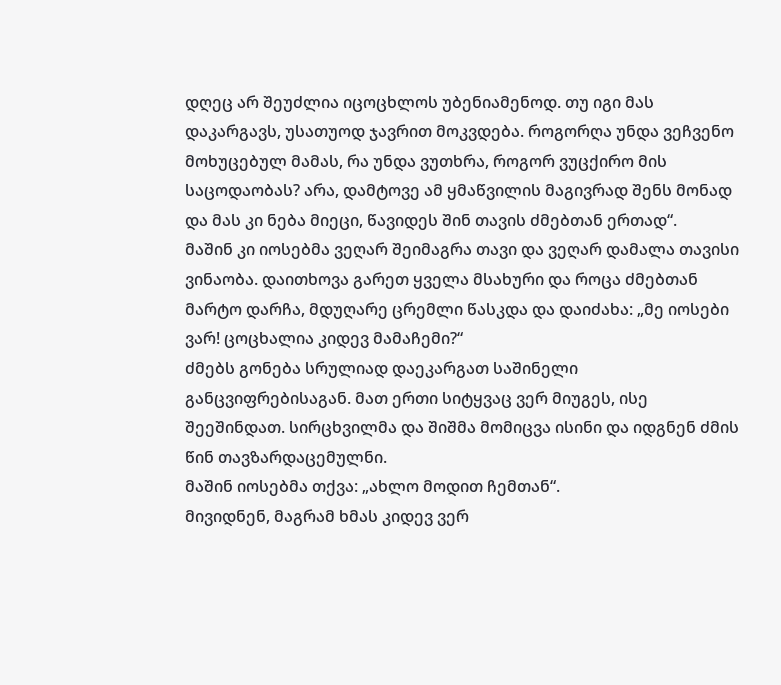დღეც არ შეუძლია იცოცხლოს უბენიამენოდ. თუ იგი მას დაკარგავს, უსათუოდ ჯავრით მოკვდება. როგორღა უნდა ვეჩვენო მოხუცებულ მამას, რა უნდა ვუთხრა, როგორ ვუცქირო მის საცოდაობას? არა, დამტოვე ამ ყმაწვილის მაგივრად შენს მონად და მას კი ნება მიეცი, წავიდეს შინ თავის ძმებთან ერთად“.
მაშინ კი იოსებმა ვეღარ შეიმაგრა თავი და ვეღარ დამალა თავისი ვინაობა. დაითხოვა გარეთ ყველა მსახური და როცა ძმებთან მარტო დარჩა, მდუღარე ცრემლი წასკდა და დაიძახა: „მე იოსები ვარ! ცოცხალია კიდევ მამაჩემი?“
ძმებს გონება სრულიად დაეკარგათ საშინელი განცვიფრებისაგან. მათ ერთი სიტყვაც ვერ მიუგეს, ისე შეეშინდათ. სირცხვილმა და შიშმა მომიცვა ისინი და იდგნენ ძმის წინ თავზარდაცემულნი.
მაშინ იოსებმა თქვა: „ახლო მოდით ჩემთან“.
მივიდნენ, მაგრამ ხმას კიდევ ვერ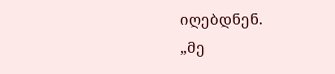იღებდნენ.
„მე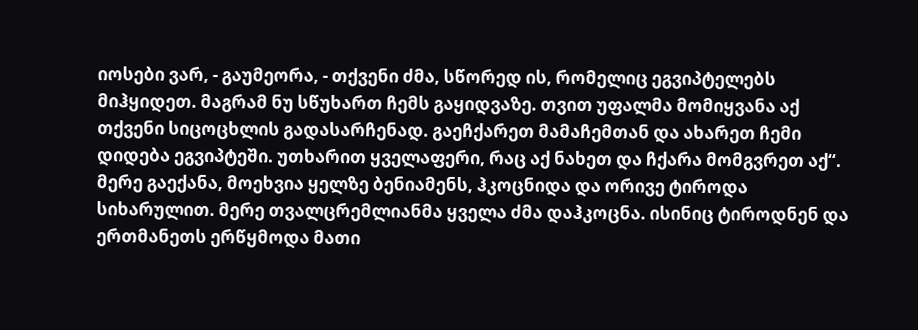იოსები ვარ, - გაუმეორა, - თქვენი ძმა, სწორედ ის, რომელიც ეგვიპტელებს მიჰყიდეთ. მაგრამ ნუ სწუხართ ჩემს გაყიდვაზე. თვით უფალმა მომიყვანა აქ თქვენი სიცოცხლის გადასარჩენად. გაეჩქარეთ მამაჩემთან და ახარეთ ჩემი დიდება ეგვიპტეში. უთხარით ყველაფერი, რაც აქ ნახეთ და ჩქარა მომგვრეთ აქ“.
მერე გაექანა, მოეხვია ყელზე ბენიამენს, ჰკოცნიდა და ორივე ტიროდა სიხარულით. მერე თვალცრემლიანმა ყველა ძმა დაჰკოცნა. ისინიც ტიროდნენ და ერთმანეთს ერწყმოდა მათი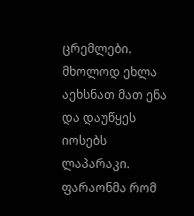ცრემლები. მხოლოდ ეხლა აეხსნათ მათ ენა და დაუწყეს იოსებს ლაპარაკი.
ფარაონმა რომ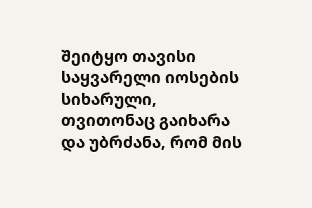შეიტყო თავისი საყვარელი იოსების სიხარული, თვითონაც გაიხარა და უბრძანა, რომ მის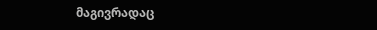მაგივრადაც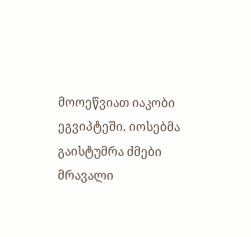მოოეწვიათ იაკობი ეგვიპტეში. იოსებმა გაისტუმრა ძმები მრავალი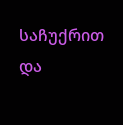საჩუქრით და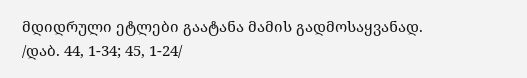მდიდრული ეტლები გაატანა მამის გადმოსაყვანად.
/დაბ. 44, 1-34; 45, 1-24/